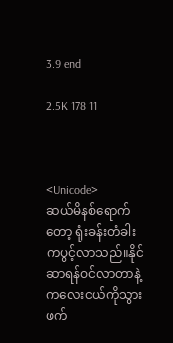3.9 end

2.5K 178 11



<Unicode>
ဆယ်မိနစ်ရောက်တော့ ရုံးခန်းတံခါးကပွင့်လာသည်။နိုင်ဆာရန်ဝင်လာတာနဲ့ ကလေးငယ်ကိုသွားဖက်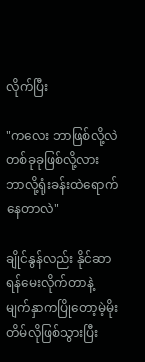လိုက်ပြီး

"ကလေး ဘာဖြစ်လို့လဲ တစ်ခုခုဖြစ်လို့လား ဘာလို့ရုံးခန်းထဲရောက်နေတာလဲ"

ချိုင်နွန်လည်း နိုင်ဆာရန်မေးလိုက်တာနဲ့ မျက်နှာကပြိုတော့မဲ့မိုးတိမ်လိုဖြစ်သွားပြီး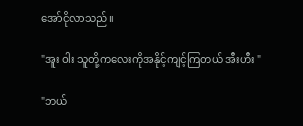အော်ငိုလာသည်။

"အူး ဝါး သူတို့ကလေးကိုအနိုင့်ကျင့်ကြတယ် အီးဟီး "

"ဘယ်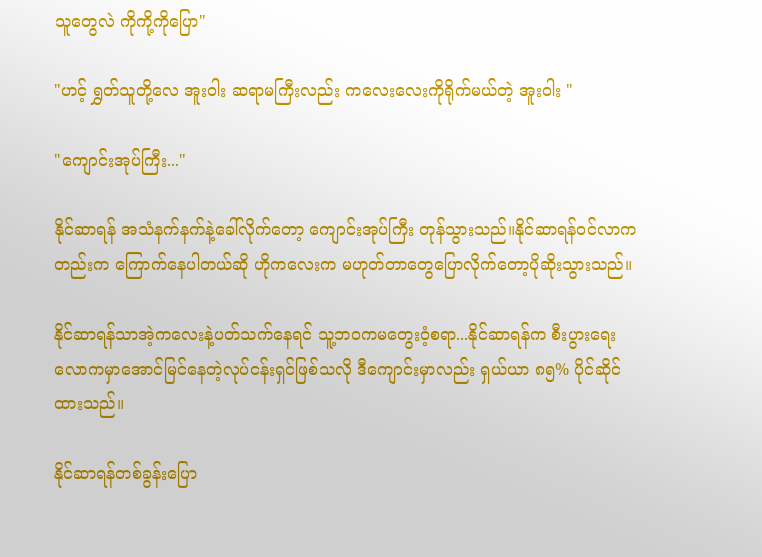သူတွေလဲ ကိုကို့ကိုပြော"

"ဟင့် ရွှတ်သူတို့လေ အူးဝါး ဆရာမကြီးလည်း ကလေးလေးကိုရိုက်မယ်တဲ့ အူးဝါး "

"ကျောင်းအုပ်ကြီး..."

နိုင်ဆာရန် အသံနက်နက်နဲ့ခေါ်လိုက်တော့ ကျောင်းအုပ်ကြီး တုန်သွားသည်။နိုင်ဆာရန်ဝင်လာကတည်းက ကြောက်နေပါတယ်ဆို ဟိုကလေးက မဟုတ်တာတွေပြောလိုက်တော့ပိုဆိုးသွားသည်။

နိုင်ဆာရန်သာအဲ့ကလေးနဲ့ပတ်သက်နေရင် သူ့ဘဝကမတွေးဝံ့စရာ...နိုင်ဆာရန်က စီးပွားရေးလောကမှာအောင်မြင်နေတဲ့လုပ်ငန်းရှင်ဖြစ်သလို ဒီကျောင်းမှာလည်း ရှယ်ယာ ၈၅% ပိုင်ဆိုင်ထားသည်။

နိုင်ဆာရန်တစ်ခွန်းပြော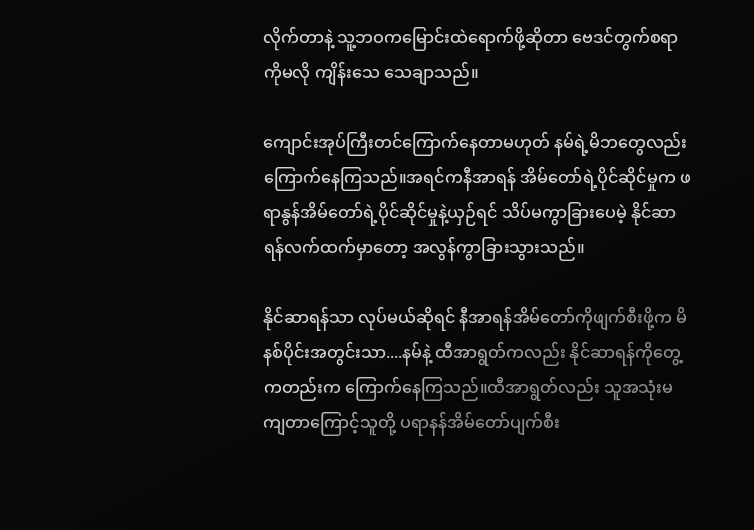လိုက်တာနဲ့ သူ့ဘဝကမြောင်းထဲရောက်ဖို့ဆိုတာ ဗေဒင်တွက်စရာကိုမလို ကျိန်းသေ သေချာသည်။

ကျောင်းအုပ်ကြီးတင်ကြောက်နေတာမဟုတ် နမ်ရဲ့မိဘ‌တွေလည်း ကြောက်နေကြသည်။အရင်ကနီအာရန် အိမ်တော်ရဲ့ပိုင်ဆိုင်မှုက ဖရာနွန်အိမ်တော်ရဲ့ပိုင်ဆိုင်မှုနဲ့ယှဉ်ရင် သိပ်မကွာခြားပေမဲ့ နိုင်ဆာရန်လက်ထက်မှာတော့ အလွန်ကွာခြားသွားသည်။

နိုင်ဆာရန်သာ လုပ်မယ်ဆိုရင် နီအာရန်အိမ်တော်ကိုဖျက်စီးဖို့က မိနစ်ပိုင်းအတွင်းသာ....နမ်နဲ့ ထီအာရွတ်ကလည်း နိုင်ဆာရန်ကိုတွေ့ကတည်းက ကြောက်နေကြသည်။ထီအာရွတ်လည်း သူအသုံးမကျတာကြောင့်သူတို့ ပရာနန်အိမ်တော်ပျက်စီး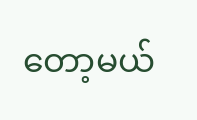တော့မယ်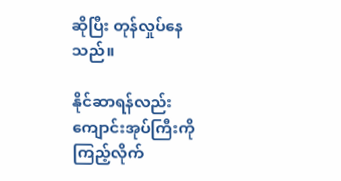ဆိုပြီး တုန်လှုပ်နေသည်။

နိုင်ဆာရန်လည်း ကျောင်းအုပ်ကြီးကိုကြည့်လိုက်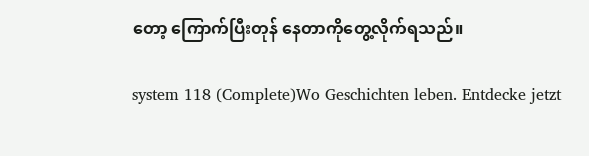တော့ ကြောက်ပြီးတုန်‌ နေတာကိုတွေ့လိုက်ရသည်။

system 118 (Complete)Wo Geschichten leben. Entdecke jetzt